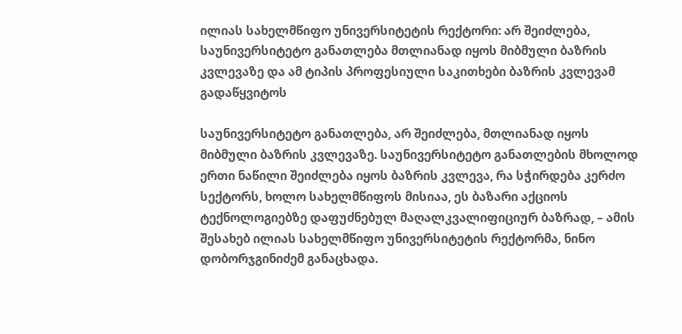ილიას სახელმწიფო უნივერსიტეტის რექტორი: არ შეიძლება, საუნივერსიტეტო განათლება მთლიანად იყოს მიბმული ბაზრის კვლევაზე და ამ ტიპის პროფესიული საკითხები ბაზრის კვლევამ გადაწყვიტოს

საუნივერსიტეტო განათლება, არ შეიძლება, მთლიანად იყოს მიბმული ბაზრის კვლევაზე. საუნივერსიტეტო განათლების მხოლოდ ერთი ნაწილი შეიძლება იყოს ბაზრის კვლევა, რა სჭირდება კერძო სექტორს, ხოლო სახელმწიფოს მისიაა, ეს ბაზარი აქციოს ტექნოლოგიებზე დაფუძნებულ მაღალკვალიფიციურ ბაზრად, – ამის შესახებ ილიას სახელმწიფო უნივერსიტეტის რექტორმა, ნინო დობორჯგინიძემ განაცხადა.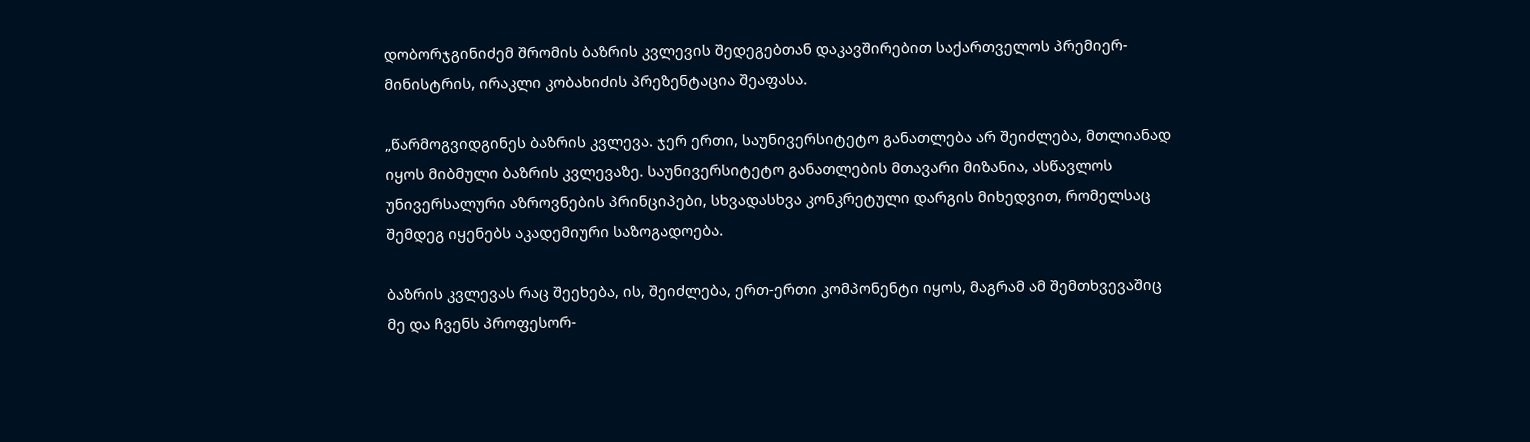დობორჯგინიძემ შრომის ბაზრის კვლევის შედეგებთან დაკავშირებით საქართველოს პრემიერ-მინისტრის, ირაკლი კობახიძის პრეზენტაცია შეაფასა.

„წარმოგვიდგინეს ბაზრის კვლევა. ჯერ ერთი, საუნივერსიტეტო განათლება არ შეიძლება, მთლიანად იყოს მიბმული ბაზრის კვლევაზე. საუნივერსიტეტო განათლების მთავარი მიზანია, ასწავლოს უნივერსალური აზროვნების პრინციპები, სხვადასხვა კონკრეტული დარგის მიხედვით, რომელსაც შემდეგ იყენებს აკადემიური საზოგადოება.

ბაზრის კვლევას რაც შეეხება, ის, შეიძლება, ერთ-ერთი კომპონენტი იყოს, მაგრამ ამ შემთხვევაშიც მე და ჩვენს პროფესორ-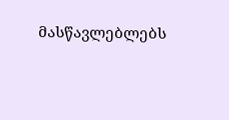მასწავლებლებს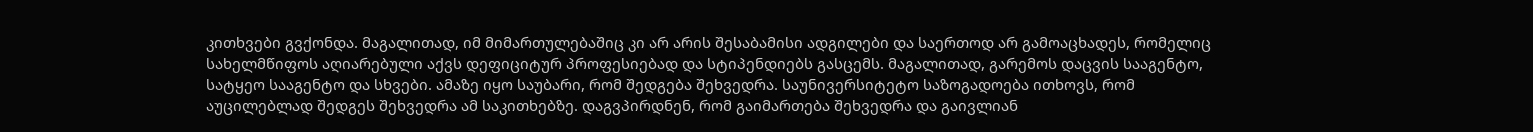კითხვები გვქონდა. მაგალითად, იმ მიმართულებაშიც კი არ არის შესაბამისი ადგილები და საერთოდ არ გამოაცხადეს, რომელიც სახელმწიფოს აღიარებული აქვს დეფიციტურ პროფესიებად და სტიპენდიებს გასცემს. მაგალითად, გარემოს დაცვის სააგენტო, სატყეო სააგენტო და სხვები. ამაზე იყო საუბარი, რომ შედგება შეხვედრა. საუნივერსიტეტო საზოგადოება ითხოვს, რომ აუცილებლად შედგეს შეხვედრა ამ საკითხებზე. დაგვპირდნენ, რომ გაიმართება შეხვედრა და გაივლიან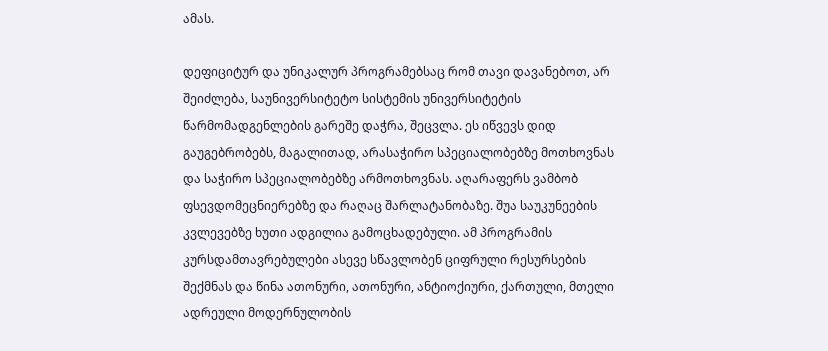ამას.

დეფიციტურ და უნიკალურ პროგრამებსაც რომ თავი დავანებოთ, არ შეიძლება, საუნივერსიტეტო სისტემის უნივერსიტეტის წარმომადგენლების გარეშე დაჭრა, შეცვლა. ეს იწვევს დიდ გაუგებრობებს, მაგალითად, არასაჭირო სპეციალობებზე მოთხოვნას და საჭირო სპეციალობებზე არმოთხოვნას. აღარაფერს ვამბობ ფსევდომეცნიერებზე და რაღაც შარლატანობაზე. შუა საუკუნეების კვლევებზე ხუთი ადგილია გამოცხადებული. ამ პროგრამის კურსდამთავრებულები ასევე სწავლობენ ციფრული რესურსების შექმნას და წინა ათონური, ათონური, ანტიოქიური, ქართული, მთელი ადრეული მოდერნულობის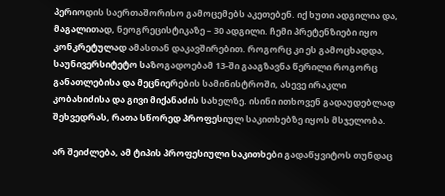პერიოდის საერთაშორისო გამოცემებს აკეთებენ. იქ ხუთი ადგილია და, მაგალითად, ნეოგრეცისტიკაზე – 30 ადგილი. ჩემი პრეტენზიები იყო კონკრეტულად ამასთან დაკავშირებით. როგორც კი ეს გამოცხადდა, საუნივერსიტეტო საზოგადოებამ 13-ში გააგზავნა წერილი როგორც განათლებისა და მეცნიერების სამინისტროში, ასევე ირაკლი კობახიძისა და გივი მიქანაძის სახელზე. ისინი ითხოვენ გადაუდებლად შეხვედრას, რათა სწორედ პროფესიულ საკითხებზე იყოს მსჯელობა.

არ შეიძლება, ამ ტიპის პროფესიული საკითხები გადაწყვიტოს თუნდაც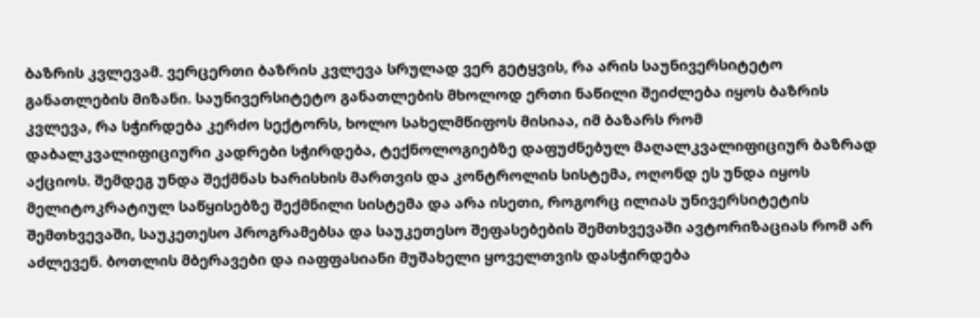ბაზრის კვლევამ. ვერცერთი ბაზრის კვლევა სრულად ვერ გეტყვის, რა არის საუნივერსიტეტო განათლების მიზანი. საუნივერსიტეტო განათლების მხოლოდ ერთი ნაწილი შეიძლება იყოს ბაზრის კვლევა, რა სჭირდება კერძო სექტორს, ხოლო სახელმწიფოს მისიაა, იმ ბაზარს რომ დაბალკვალიფიციური კადრები სჭირდება, ტექნოლოგიებზე დაფუძნებულ მაღალკვალიფიციურ ბაზრად აქციოს. შემდეგ უნდა შექმნას ხარისხის მართვის და კონტროლის სისტემა, ოღონდ ეს უნდა იყოს მელიტოკრატიულ საწყისებზე შექმნილი სისტემა და არა ისეთი, როგორც ილიას უნივერსიტეტის შემთხვევაში, საუკეთესო პროგრამებსა და საუკეთესო შეფასებების შემთხვევაში ავტორიზაციას რომ არ აძლევენ. ბოთლის მბერავები და იაფფასიანი მუშახელი ყოველთვის დასჭირდება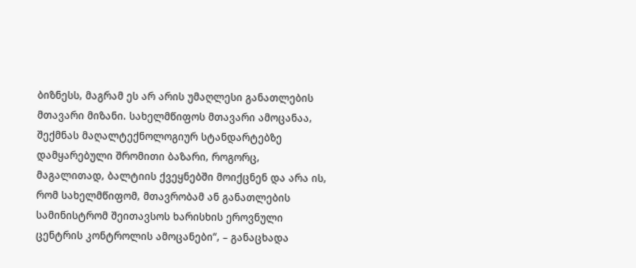ბიზნესს, მაგრამ ეს არ არის უმაღლესი განათლების მთავარი მიზანი. სახელმწიფოს მთავარი ამოცანაა, შექმნას მაღალტექნოლოგიურ სტანდარტებზე დამყარებული შრომითი ბაზარი, როგორც, მაგალითად, ბალტიის ქვეყნებში მოიქცნენ და არა ის, რომ სახელმწიფომ, მთავრობამ ან განათლების სამინისტრომ შეითავსოს ხარისხის ეროვნული ცენტრის კონტროლის ამოცანები“, – განაცხადა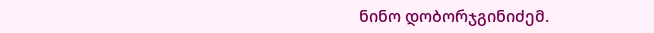ნინო დობორჯგინიძემ.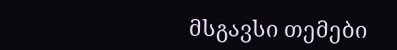მსგავსი თემები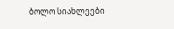ბოლო სიახლეები